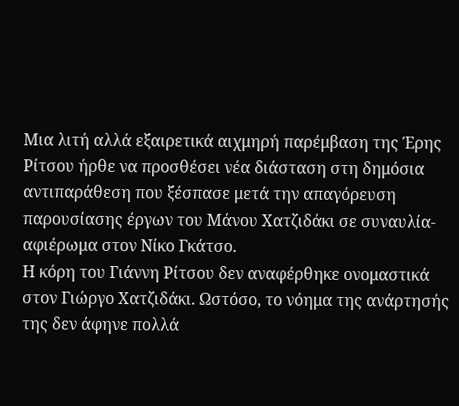Μια λιτή αλλά εξαιρετικά αιχμηρή παρέμβαση της Έρης Ρίτσου ήρθε να προσθέσει νέα διάσταση στη δημόσια αντιπαράθεση που ξέσπασε μετά την απαγόρευση παρουσίασης έργων του Μάνου Χατζιδάκι σε συναυλία-αφιέρωμα στον Νίκο Γκάτσο.
Η κόρη του Γιάννη Ρίτσου δεν αναφέρθηκε ονομαστικά στον Γιώργο Χατζιδάκι. Ωστόσο, το νόημα της ανάρτησής της δεν άφηνε πολλά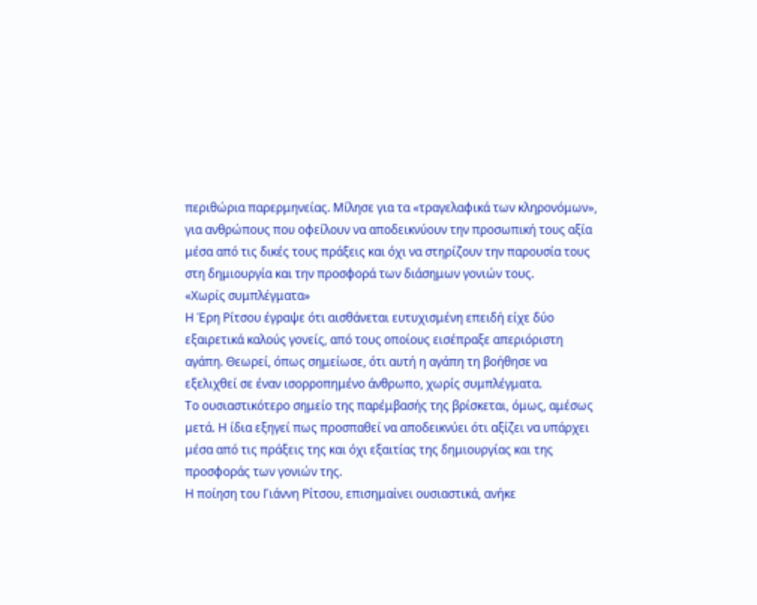περιθώρια παρερμηνείας. Μίλησε για τα «τραγελαφικά των κληρονόμων», για ανθρώπους που οφείλουν να αποδεικνύουν την προσωπική τους αξία μέσα από τις δικές τους πράξεις και όχι να στηρίζουν την παρουσία τους στη δημιουργία και την προσφορά των διάσημων γονιών τους.
«Χωρίς συμπλέγματα»
Η Έρη Ρίτσου έγραψε ότι αισθάνεται ευτυχισμένη επειδή είχε δύο εξαιρετικά καλούς γονείς, από τους οποίους εισέπραξε απεριόριστη αγάπη. Θεωρεί, όπως σημείωσε, ότι αυτή η αγάπη τη βοήθησε να εξελιχθεί σε έναν ισορροπημένο άνθρωπο, χωρίς συμπλέγματα.
Το ουσιαστικότερο σημείο της παρέμβασής της βρίσκεται, όμως, αμέσως μετά. Η ίδια εξηγεί πως προσπαθεί να αποδεικνύει ότι αξίζει να υπάρχει μέσα από τις πράξεις της και όχι εξαιτίας της δημιουργίας και της προσφοράς των γονιών της.
Η ποίηση του Γιάννη Ρίτσου, επισημαίνει ουσιαστικά, ανήκε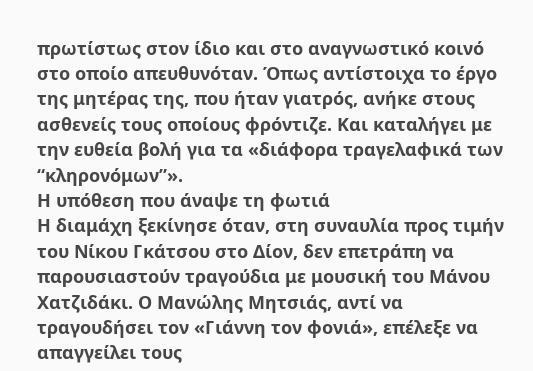πρωτίστως στον ίδιο και στο αναγνωστικό κοινό στο οποίο απευθυνόταν. Όπως αντίστοιχα το έργο της μητέρας της, που ήταν γιατρός, ανήκε στους ασθενείς τους οποίους φρόντιζε. Και καταλήγει με την ευθεία βολή για τα «διάφορα τραγελαφικά των “κληρονόμων”».
Η υπόθεση που άναψε τη φωτιά
Η διαμάχη ξεκίνησε όταν, στη συναυλία προς τιμήν του Νίκου Γκάτσου στο Δίον, δεν επετράπη να παρουσιαστούν τραγούδια με μουσική του Μάνου Χατζιδάκι. Ο Μανώλης Μητσιάς, αντί να τραγουδήσει τον «Γιάννη τον φονιά», επέλεξε να απαγγείλει τους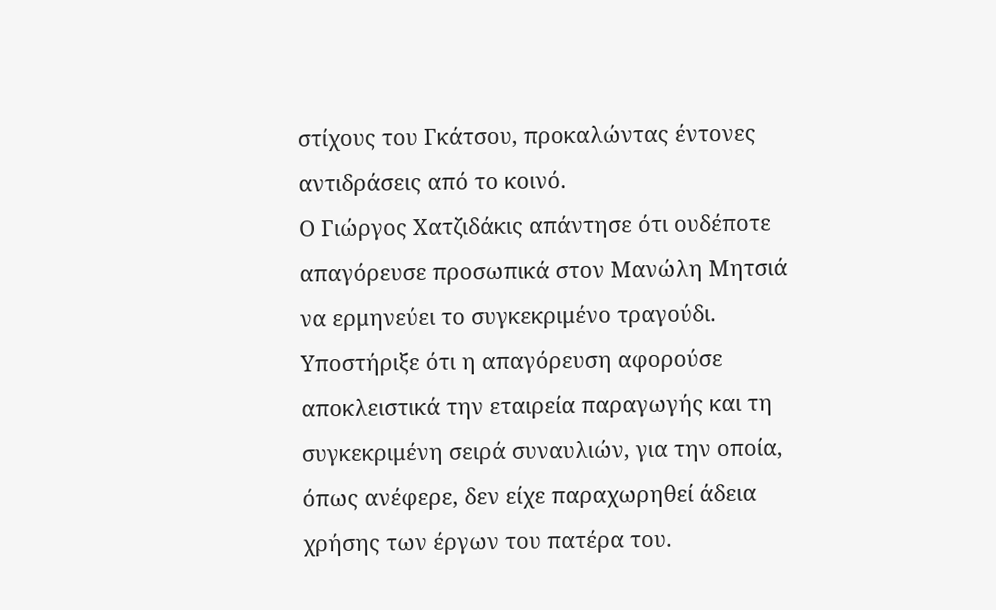στίχους του Γκάτσου, προκαλώντας έντονες αντιδράσεις από το κοινό.
Ο Γιώργος Χατζιδάκις απάντησε ότι ουδέποτε απαγόρευσε προσωπικά στον Μανώλη Μητσιά να ερμηνεύει το συγκεκριμένο τραγούδι. Υποστήριξε ότι η απαγόρευση αφορούσε αποκλειστικά την εταιρεία παραγωγής και τη συγκεκριμένη σειρά συναυλιών, για την οποία, όπως ανέφερε, δεν είχε παραχωρηθεί άδεια χρήσης των έργων του πατέρα του.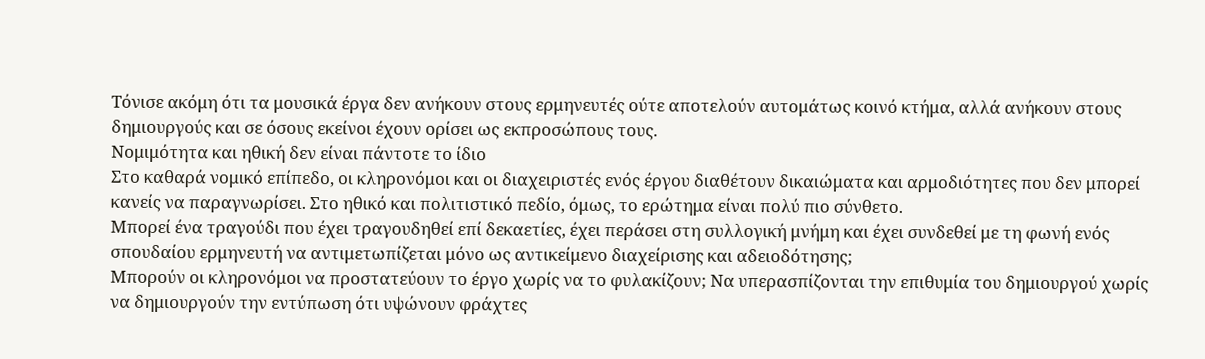Τόνισε ακόμη ότι τα μουσικά έργα δεν ανήκουν στους ερμηνευτές ούτε αποτελούν αυτομάτως κοινό κτήμα, αλλά ανήκουν στους δημιουργούς και σε όσους εκείνοι έχουν ορίσει ως εκπροσώπους τους.
Νομιμότητα και ηθική δεν είναι πάντοτε το ίδιο
Στο καθαρά νομικό επίπεδο, οι κληρονόμοι και οι διαχειριστές ενός έργου διαθέτουν δικαιώματα και αρμοδιότητες που δεν μπορεί κανείς να παραγνωρίσει. Στο ηθικό και πολιτιστικό πεδίο, όμως, το ερώτημα είναι πολύ πιο σύνθετο.
Μπορεί ένα τραγούδι που έχει τραγουδηθεί επί δεκαετίες, έχει περάσει στη συλλογική μνήμη και έχει συνδεθεί με τη φωνή ενός σπουδαίου ερμηνευτή να αντιμετωπίζεται μόνο ως αντικείμενο διαχείρισης και αδειοδότησης;
Μπορούν οι κληρονόμοι να προστατεύουν το έργο χωρίς να το φυλακίζουν; Να υπερασπίζονται την επιθυμία του δημιουργού χωρίς να δημιουργούν την εντύπωση ότι υψώνουν φράχτες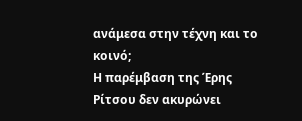ανάμεσα στην τέχνη και το κοινό;
Η παρέμβαση της Έρης Ρίτσου δεν ακυρώνει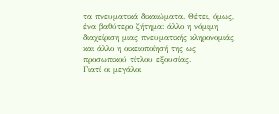τα πνευματικά δικαιώματα. Θέτει, όμως, ένα βαθύτερο ζήτημα: άλλο η νόμιμη διαχείριση μιας πνευματικής κληρονομιάς και άλλο η οικειοποίησή της ως προσωπικού τίτλου εξουσίας.
Γιατί οι μεγάλοι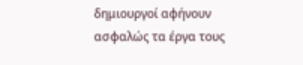δημιουργοί αφήνουν ασφαλώς τα έργα τους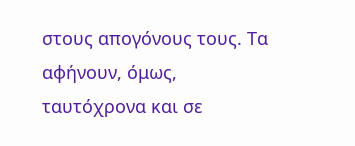στους απογόνους τους. Τα αφήνουν, όμως, ταυτόχρονα και σε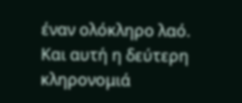έναν ολόκληρο λαό. Και αυτή η δεύτερη κληρονομιά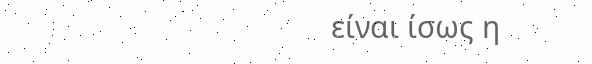είναι ίσως η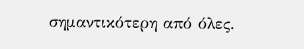σημαντικότερη από όλες.